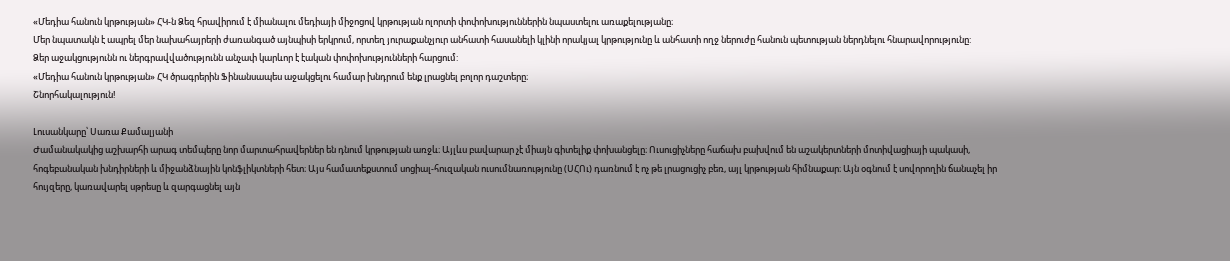«Մեդիա հանուն կրթության» ՀԿ-ն Ձեզ հրավիրում է միանալու մեդիայի միջոցով կրթության ոլորտի փոփոխություններին նպաստելու առաքելությանը։
Մեր նպատակն է ապրել մեր նախահայրերի ժառանգած այնպիսի երկրում, որտեղ յուրաքանչյուր անհատի հասանելի կլինի որակյալ կրթությունը և անհատի ողջ ներուժը հանուն պետության ներդնելու հնարավորությունը:
Ձեր աջակցությունն ու ներգրավվածությունն անչափ կարևոր է էական փոփոխությունների հարցում:
«Մեդիա հանուն կրթության» ՀԿ ծրագրերին Ֆինանսապես աջակցելու համար խնդրում ենք լրացնել բոլոր դաշտերը։
Շնորհակալություն!

Լուսանկարը՝ Սառա Քամալյանի
Ժամանակակից աշխարհի արագ տեմպերը նոր մարտահրավերներ են դնում կրթության առջև։ Այլևս բավարար չէ միայն գիտելիք փոխանցելը։ Ուսուցիչները հաճախ բախվում են աշակերտների մոտիվացիայի պակասի, հոգեբանական խնդիրների և միջանձնային կոնֆլիկտների հետ։ Այս համատեքստում սոցիալ-հուզական ուսումնառությունը (ՍՀՈւ) դառնում է ոչ թե լրացուցիչ բեռ, այլ կրթության հիմնաքար։ Այն օգնում է սովորողին ճանաչել իր հույզերը, կառավարել սթրեսը և զարգացնել այն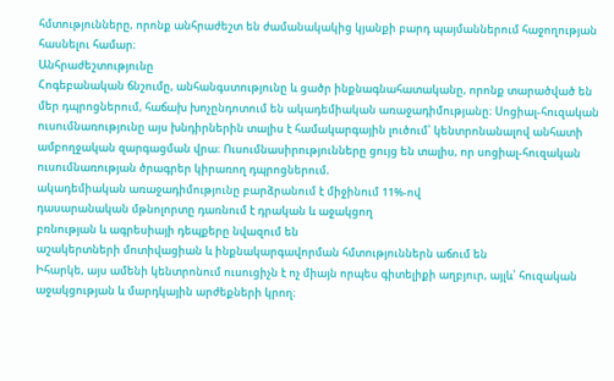հմտությունները, որոնք անհրաժեշտ են ժամանակակից կյանքի բարդ պայմաններում հաջողության հասնելու համար։
Անհրաժեշտությունը
Հոգեբանական ճնշումը, անհանգստությունը և ցածր ինքնագնահատականը, որոնք տարածված են մեր դպրոցներում, հաճախ խոչընդոտում են ակադեմիական առաջադիմությանը։ Սոցիալ-հուզական ուսումնառությունը այս խնդիրներին տալիս է համակարգային լուծում՝ կենտրոնանալով անհատի ամբողջական զարգացման վրա։ Ուսումնասիրությունները ցույց են տալիս, որ սոցիալ-հուզական ուսումնառության ծրագրեր կիրառող դպրոցներում.
ակադեմիական առաջադիմությունը բարձրանում է միջինում 11%-ով
դասարանական մթնոլորտը դառնում է դրական և աջակցող
բռնության և ագրեսիայի դեպքերը նվազում են
աշակերտների մոտիվացիան և ինքնակարգավորման հմտություններն աճում են
Իհարկե, այս ամենի կենտրոնում ուսուցիչն է ոչ միայն որպես գիտելիքի աղբյուր, այլև՝ հուզական աջակցության և մարդկային արժեքների կրող։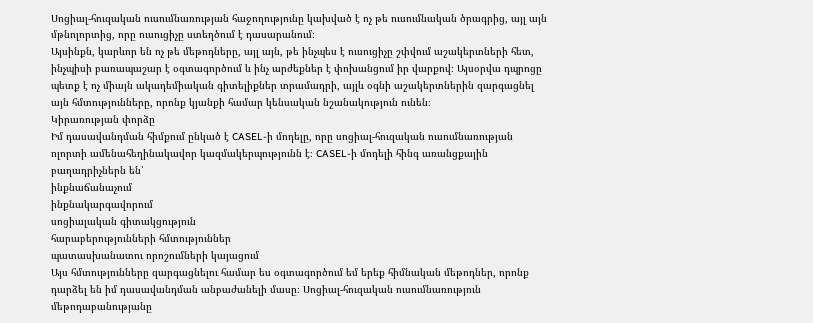Սոցիալ-հուզական ուսումնառության հաջողությունը կախված է ոչ թե ուսումնական ծրագրից, այլ այն մթնոլորտից, որը ուսուցիչը ստեղծում է դասարանում։
Այսինքն, կարևոր են ոչ թե մեթոդները, այլ այն, թե ինչպես է ուսուցիչը շփվում աշակերտների հետ, ինչպիսի բառապաշար է օգտագործում և ինչ արժեքներ է փոխանցում իր վարքով։ Այսօրվա դպրոցը պետք է ոչ միայն ակադեմիական գիտելիքներ տրամադրի, այլև օգնի աշակերտներին զարգացնել այն հմտությունները, որոնք կյանքի համար կենսական նշանակություն ունեն։
Կիրառության փորձը
Իմ դասավանդման հիմքում ընկած է CASEL-ի մոդելը, որը սոցիալ-հուզական ուսումնառության ոլորտի ամենահեղինակավոր կազմակերպությունն է։ CASEL-ի մոդելի հինգ առանցքային բաղադրիչներն են՝
ինքնաճանաչում
ինքնակարգավորում
սոցիալական գիտակցություն
հարաբերությունների հմտություններ
պատասխանատու որոշումների կայացում
Այս հմտությունները զարգացնելու համար ես օգտագործում եմ երեք հիմնական մեթոդներ, որոնք դարձել են իմ դասավանդման անբաժանելի մասը։ Սոցիալ-հուզական ուսումնառություն մեթոդաբանությանը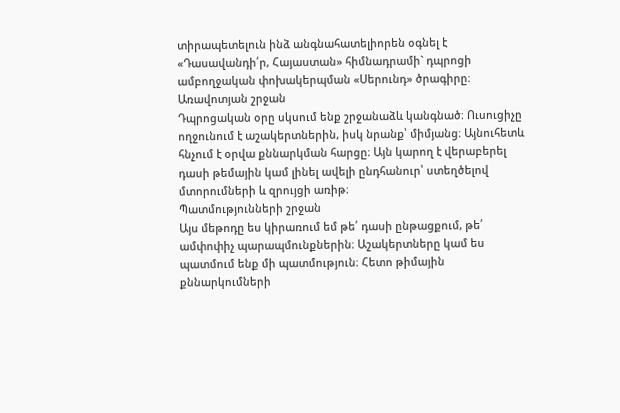տիրապետելուն ինձ անգնահատելիորեն օգնել է «Դասավանդի՛ր, Հայաստան» հիմնադրամի` դպրոցի ամբողջական փոխակերպման «Սերունդ» ծրագիրը։
Առավոտյան շրջան
Դպրոցական օրը սկսում ենք շրջանաձև կանգնած։ Ուսուցիչը ողջունում է աշակերտներին, իսկ նրանք՝ միմյանց։ Այնուհետև հնչում է օրվա քննարկման հարցը։ Այն կարող է վերաբերել դասի թեմային կամ լինել ավելի ընդհանուր՝ ստեղծելով մտորումների և զրույցի առիթ։
Պատմությունների շրջան
Այս մեթոդը ես կիրառում եմ թե՛ դասի ընթացքում, թե՛ ամփոփիչ պարապմունքներին։ Աշակերտները կամ ես պատմում ենք մի պատմություն։ Հետո թիմային քննարկումների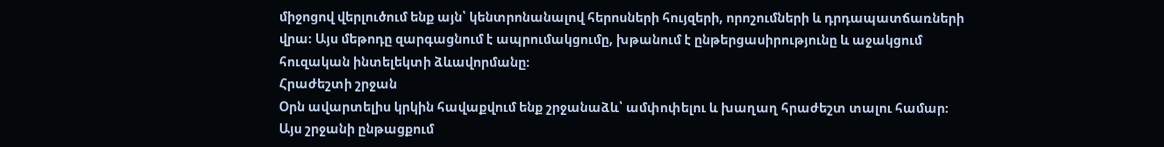միջոցով վերլուծում ենք այն՝ կենտրոնանալով հերոսների հույզերի, որոշումների և դրդապատճառների վրա։ Այս մեթոդը զարգացնում է ապրումակցումը, խթանում է ընթերցասիրությունը և աջակցում հուզական ինտելեկտի ձևավորմանը։
Հրաժեշտի շրջան
Օրն ավարտելիս կրկին հավաքվում ենք շրջանաձև՝ ամփոփելու և խաղաղ հրաժեշտ տալու համար։ Այս շրջանի ընթացքում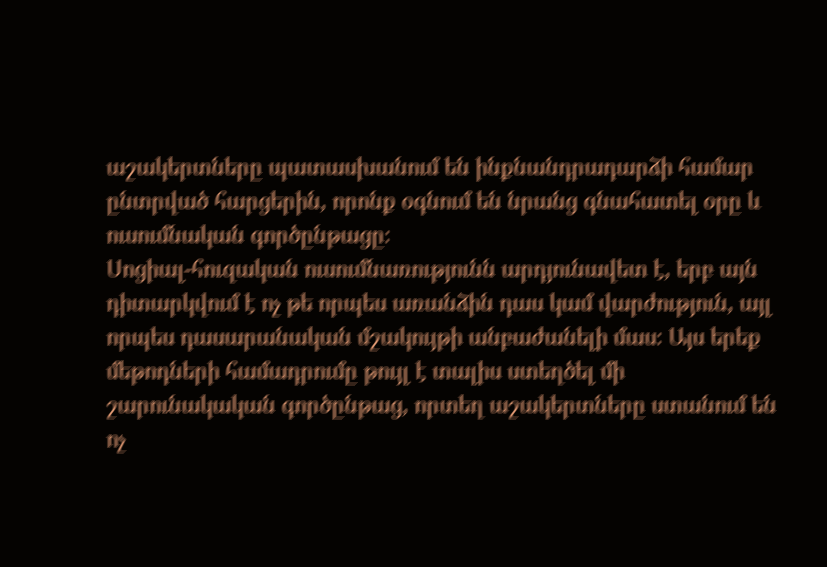աշակերտները պատասխանում են ինքնանդրադարձի համար ընտրված հարցերին, որոնք օգնում են նրանց գնահատել օրը և ուսումնական գործընթացը։
Սոցիալ-հուզական ուսումնառությունն արդյունավետ է, երբ այն դիտարկվում է ոչ թե որպես առանձին դաս կամ վարժություն, այլ որպես դասարանական մշակույթի անբաժանելի մաս։ Այս երեք մեթոդների համադրումը թույլ է տալիս ստեղծել մի շարունակական գործընթաց, որտեղ աշակերտները ստանում են ոչ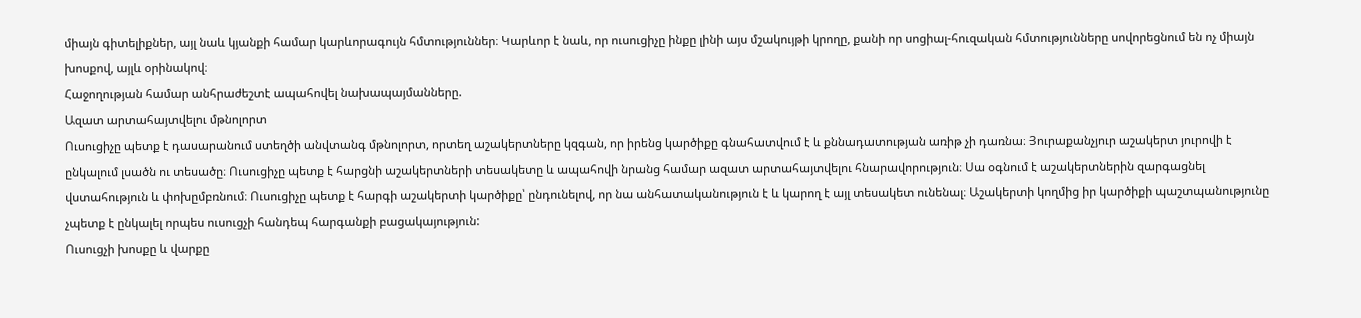միայն գիտելիքներ, այլ նաև կյանքի համար կարևորագույն հմտություններ։ Կարևոր է նաև, որ ուսուցիչը ինքը լինի այս մշակույթի կրողը, քանի որ սոցիալ-հուզական հմտությունները սովորեցնում են ոչ միայն խոսքով, այլև օրինակով։
Հաջողության համար անհրաժեշտէ ապահովել նախապայմանները.
Ազատ արտահայտվելու մթնոլորտ
Ուսուցիչը պետք է դասարանում ստեղծի անվտանգ մթնոլորտ, որտեղ աշակերտները կզգան, որ իրենց կարծիքը գնահատվում է և քննադատության առիթ չի դառնա։ Յուրաքանչյուր աշակերտ յուրովի է ընկալում լսածն ու տեսածը։ Ուսուցիչը պետք է հարցնի աշակերտների տեսակետը և ապահովի նրանց համար ազատ արտահայտվելու հնարավորություն։ Սա օգնում է աշակերտներին զարգացնել վստահություն և փոխըմբռնում։ Ուսուցիչը պետք է հարգի աշակերտի կարծիքը՝ ընդունելով, որ նա անհատականություն է և կարող է այլ տեսակետ ունենալ։ Աշակերտի կողմից իր կարծիքի պաշտպանությունը չպետք է ընկալել որպես ուսուցչի հանդեպ հարգանքի բացակայություն:
Ուսուցչի խոսքը և վարքը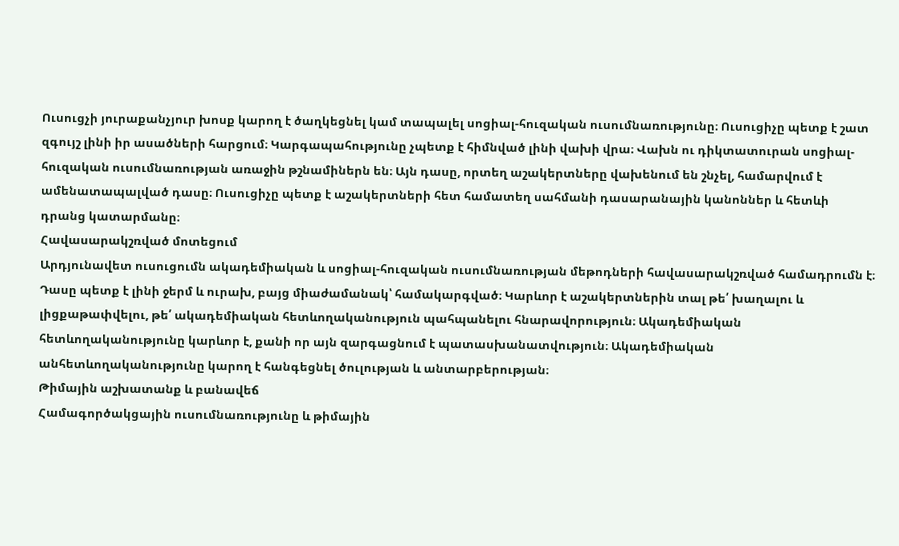Ուսուցչի յուրաքանչյուր խոսք կարող է ծաղկեցնել կամ տապալել սոցիալ-հուզական ուսումնառությունը։ Ուսուցիչը պետք է շատ զգույշ լինի իր ասածների հարցում։ Կարգապահությունը չպետք է հիմնված լինի վախի վրա։ Վախն ու դիկտատուրան սոցիալ-հուզական ուսումնառության առաջին թշնամիներն են։ Այն դասը, որտեղ աշակերտները վախենում են շնչել, համարվում է ամենատապալված դասը։ Ուսուցիչը պետք է աշակերտների հետ համատեղ սահմանի դասարանային կանոններ և հետևի դրանց կատարմանը։
Հավասարակշռված մոտեցում
Արդյունավետ ուսուցումն ակադեմիական և սոցիալ-հուզական ուսումնառության մեթոդների հավասարակշռված համադրումն է։ Դասը պետք է լինի ջերմ և ուրախ, բայց միաժամանակ՝ համակարգված։ Կարևոր է աշակերտներին տալ թե՛ խաղալու և լիցքաթափվելու, թե՛ ակադեմիական հետևողականություն պահպանելու հնարավորություն։ Ակադեմիական հետևողականությունը կարևոր է, քանի որ այն զարգացնում է պատասխանատվություն։ Ակադեմիական անհետևողականությունը կարող է հանգեցնել ծուլության և անտարբերության։
Թիմային աշխատանք և բանավեճ
Համագործակցային ուսումնառությունը և թիմային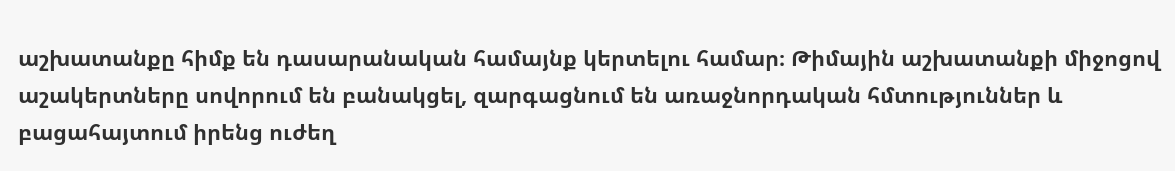աշխատանքը հիմք են դասարանական համայնք կերտելու համար։ Թիմային աշխատանքի միջոցով աշակերտները սովորում են բանակցել, զարգացնում են առաջնորդական հմտություններ և բացահայտում իրենց ուժեղ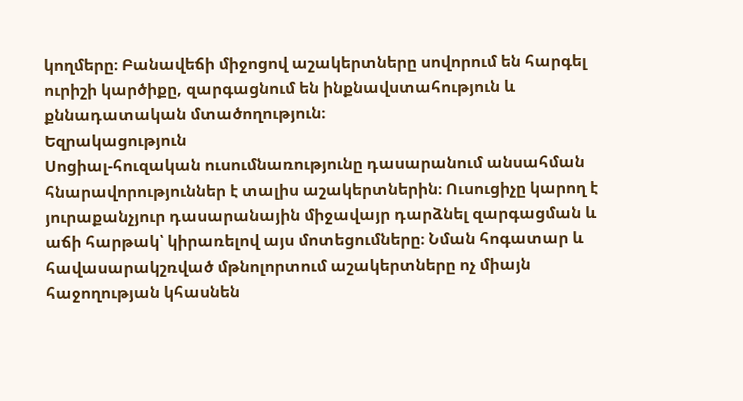կողմերը։ Բանավեճի միջոցով աշակերտները սովորում են հարգել ուրիշի կարծիքը, զարգացնում են ինքնավստահություն և քննադատական մտածողություն։
Եզրակացություն
Սոցիալ-հուզական ուսումնառությունը դասարանում անսահման հնարավորություններ է տալիս աշակերտներին։ Ուսուցիչը կարող է յուրաքանչյուր դասարանային միջավայր դարձնել զարգացման և աճի հարթակ՝ կիրառելով այս մոտեցումները։ Նման հոգատար և հավասարակշռված մթնոլորտում աշակերտները ոչ միայն հաջողության կհասնեն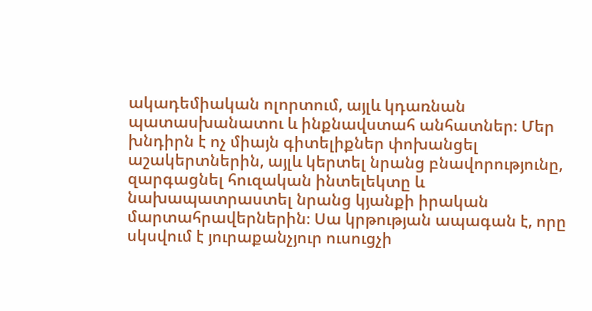ակադեմիական ոլորտում, այլև կդառնան պատասխանատու և ինքնավստահ անհատներ։ Մեր խնդիրն է ոչ միայն գիտելիքներ փոխանցել աշակերտներին, այլև կերտել նրանց բնավորությունը, զարգացնել հուզական ինտելեկտը և նախապատրաստել նրանց կյանքի իրական մարտահրավերներին։ Սա կրթության ապագան է, որը սկսվում է յուրաքանչյուր ուսուցչի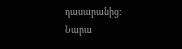դասարանից:
Նարա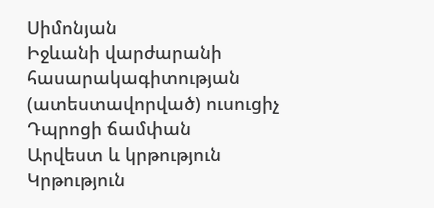Սիմոնյան
Իջևանի վարժարանի հասարակագիտության (ատեստավորված) ուսուցիչ
Դպրոցի ճամփան
Արվեստ և կրթություն
Կրթություն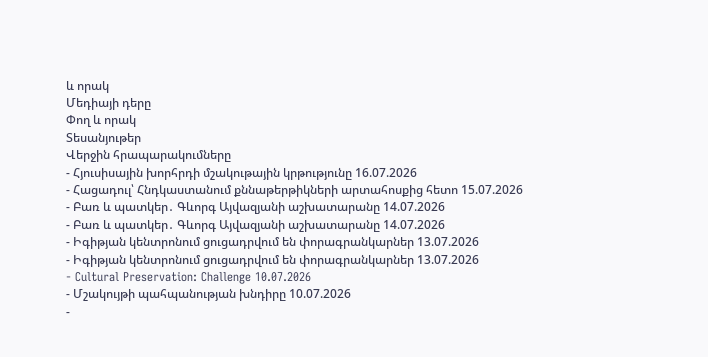և որակ
Մեդիայի դերը
Փող և որակ
Տեսանյութեր
Վերջին հրապարակումները
- Հյուսիսային խորհրդի մշակութային կրթությունը 16.07.2026
- Հացադուլ՝ Հնդկաստանում քննաթերթիկների արտահոսքից հետո 15.07.2026
- Բառ և պատկեր․ Գևորգ Այվազյանի աշխատարանը 14.07.2026
- Բառ և պատկեր․ Գևորգ Այվազյանի աշխատարանը 14.07.2026
- Իգիթյան կենտրոնում ցուցադրվում են փորագրանկարներ 13.07.2026
- Իգիթյան կենտրոնում ցուցադրվում են փորագրանկարներ 13.07.2026
- Cultural Preservation: Challenge 10.07.2026
- Մշակույթի պահպանության խնդիրը 10.07.2026
-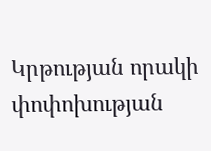Կրթության որակի փոփոխության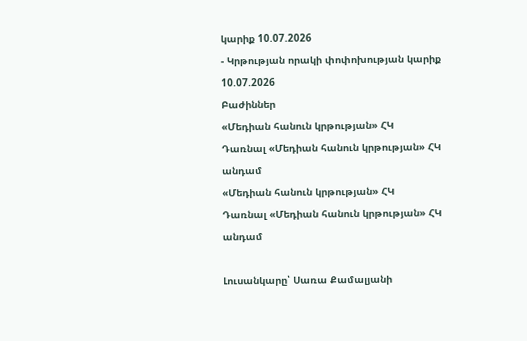կարիք 10.07.2026
- Կրթության որակի փոփոխության կարիք 10.07.2026
Բաժիններ
«Մեդիան հանուն կրթության» ՀԿ
Դառնալ «Մեդիան հանուն կրթության» ՀԿ անդամ
«Մեդիան հանուն կրթության» ՀԿ
Դառնալ «Մեդիան հանուն կրթության» ՀԿ անդամ

Լուսանկարը՝ Սառա Քամալյանի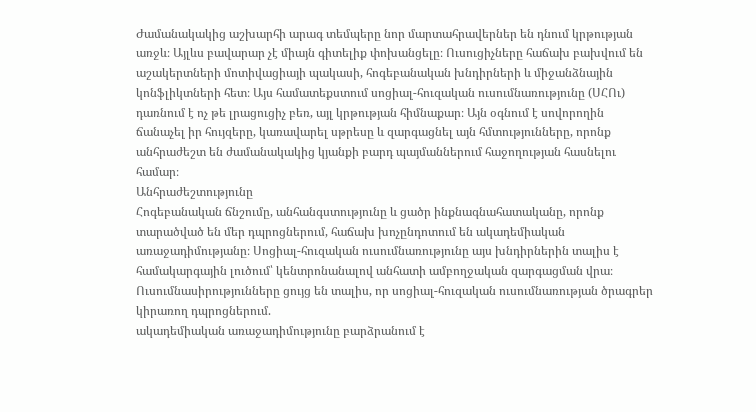Ժամանակակից աշխարհի արագ տեմպերը նոր մարտահրավերներ են դնում կրթության առջև։ Այլևս բավարար չէ միայն գիտելիք փոխանցելը։ Ուսուցիչները հաճախ բախվում են աշակերտների մոտիվացիայի պակասի, հոգեբանական խնդիրների և միջանձնային կոնֆլիկտների հետ։ Այս համատեքստում սոցիալ-հուզական ուսումնառությունը (ՍՀՈւ) դառնում է ոչ թե լրացուցիչ բեռ, այլ կրթության հիմնաքար։ Այն օգնում է սովորողին ճանաչել իր հույզերը, կառավարել սթրեսը և զարգացնել այն հմտությունները, որոնք անհրաժեշտ են ժամանակակից կյանքի բարդ պայմաններում հաջողության հասնելու համար։
Անհրաժեշտությունը
Հոգեբանական ճնշումը, անհանգստությունը և ցածր ինքնագնահատականը, որոնք տարածված են մեր դպրոցներում, հաճախ խոչընդոտում են ակադեմիական առաջադիմությանը։ Սոցիալ-հուզական ուսումնառությունը այս խնդիրներին տալիս է համակարգային լուծում՝ կենտրոնանալով անհատի ամբողջական զարգացման վրա։ Ուսումնասիրությունները ցույց են տալիս, որ սոցիալ-հուզական ուսումնառության ծրագրեր կիրառող դպրոցներում.
ակադեմիական առաջադիմությունը բարձրանում է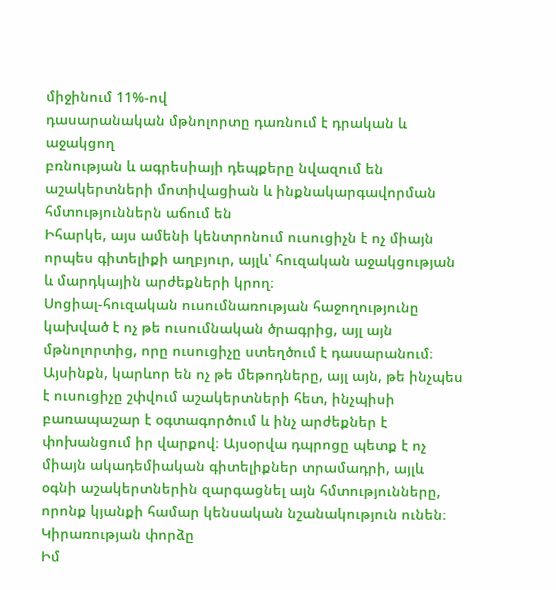միջինում 11%-ով
դասարանական մթնոլորտը դառնում է դրական և աջակցող
բռնության և ագրեսիայի դեպքերը նվազում են
աշակերտների մոտիվացիան և ինքնակարգավորման հմտություններն աճում են
Իհարկե, այս ամենի կենտրոնում ուսուցիչն է ոչ միայն որպես գիտելիքի աղբյուր, այլև՝ հուզական աջակցության և մարդկային արժեքների կրող։
Սոցիալ-հուզական ուսումնառության հաջողությունը կախված է ոչ թե ուսումնական ծրագրից, այլ այն մթնոլորտից, որը ուսուցիչը ստեղծում է դասարանում։
Այսինքն, կարևոր են ոչ թե մեթոդները, այլ այն, թե ինչպես է ուսուցիչը շփվում աշակերտների հետ, ինչպիսի բառապաշար է օգտագործում և ինչ արժեքներ է փոխանցում իր վարքով։ Այսօրվա դպրոցը պետք է ոչ միայն ակադեմիական գիտելիքներ տրամադրի, այլև օգնի աշակերտներին զարգացնել այն հմտությունները, որոնք կյանքի համար կենսական նշանակություն ունեն։
Կիրառության փորձը
Իմ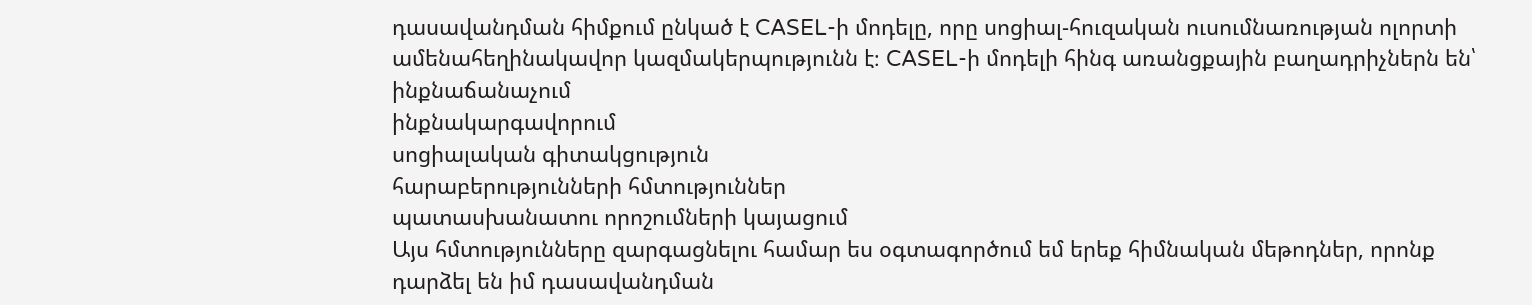դասավանդման հիմքում ընկած է CASEL-ի մոդելը, որը սոցիալ-հուզական ուսումնառության ոլորտի ամենահեղինակավոր կազմակերպությունն է։ CASEL-ի մոդելի հինգ առանցքային բաղադրիչներն են՝
ինքնաճանաչում
ինքնակարգավորում
սոցիալական գիտակցություն
հարաբերությունների հմտություններ
պատասխանատու որոշումների կայացում
Այս հմտությունները զարգացնելու համար ես օգտագործում եմ երեք հիմնական մեթոդներ, որոնք դարձել են իմ դասավանդման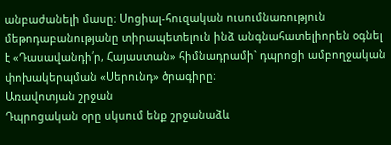անբաժանելի մասը։ Սոցիալ-հուզական ուսումնառություն մեթոդաբանությանը տիրապետելուն ինձ անգնահատելիորեն օգնել է «Դասավանդի՛ր, Հայաստան» հիմնադրամի` դպրոցի ամբողջական փոխակերպման «Սերունդ» ծրագիրը։
Առավոտյան շրջան
Դպրոցական օրը սկսում ենք շրջանաձև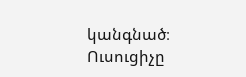կանգնած։ Ուսուցիչը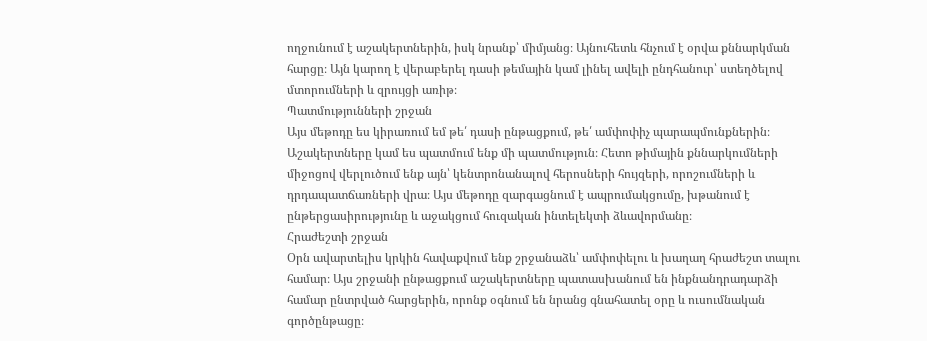ողջունում է աշակերտներին, իսկ նրանք՝ միմյանց։ Այնուհետև հնչում է օրվա քննարկման հարցը։ Այն կարող է վերաբերել դասի թեմային կամ լինել ավելի ընդհանուր՝ ստեղծելով մտորումների և զրույցի առիթ։
Պատմությունների շրջան
Այս մեթոդը ես կիրառում եմ թե՛ դասի ընթացքում, թե՛ ամփոփիչ պարապմունքներին։ Աշակերտները կամ ես պատմում ենք մի պատմություն։ Հետո թիմային քննարկումների միջոցով վերլուծում ենք այն՝ կենտրոնանալով հերոսների հույզերի, որոշումների և դրդապատճառների վրա։ Այս մեթոդը զարգացնում է ապրումակցումը, խթանում է ընթերցասիրությունը և աջակցում հուզական ինտելեկտի ձևավորմանը։
Հրաժեշտի շրջան
Օրն ավարտելիս կրկին հավաքվում ենք շրջանաձև՝ ամփոփելու և խաղաղ հրաժեշտ տալու համար։ Այս շրջանի ընթացքում աշակերտները պատասխանում են ինքնանդրադարձի համար ընտրված հարցերին, որոնք օգնում են նրանց գնահատել օրը և ուսումնական գործընթացը։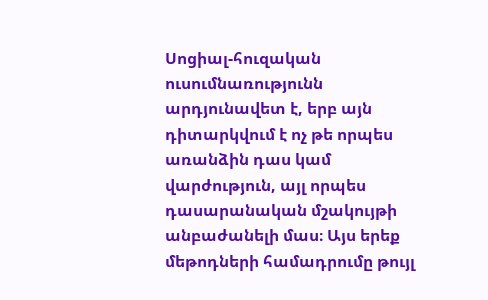Սոցիալ-հուզական ուսումնառությունն արդյունավետ է, երբ այն դիտարկվում է ոչ թե որպես առանձին դաս կամ վարժություն, այլ որպես դասարանական մշակույթի անբաժանելի մաս։ Այս երեք մեթոդների համադրումը թույլ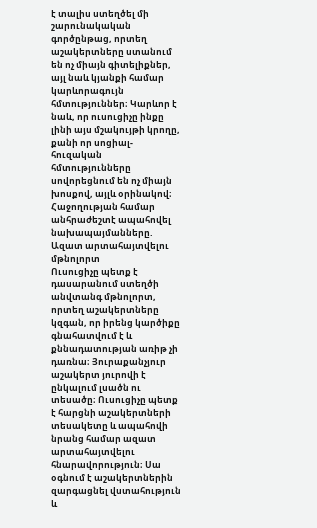է տալիս ստեղծել մի շարունակական գործընթաց, որտեղ աշակերտները ստանում են ոչ միայն գիտելիքներ, այլ նաև կյանքի համար կարևորագույն հմտություններ։ Կարևոր է նաև, որ ուսուցիչը ինքը լինի այս մշակույթի կրողը, քանի որ սոցիալ-հուզական հմտությունները սովորեցնում են ոչ միայն խոսքով, այլև օրինակով։
Հաջողության համար անհրաժեշտէ ապահովել նախապայմանները.
Ազատ արտահայտվելու մթնոլորտ
Ուսուցիչը պետք է դասարանում ստեղծի անվտանգ մթնոլորտ, որտեղ աշակերտները կզգան, որ իրենց կարծիքը գնահատվում է և քննադատության առիթ չի դառնա։ Յուրաքանչյուր աշակերտ յուրովի է ընկալում լսածն ու տեսածը։ Ուսուցիչը պետք է հարցնի աշակերտների տեսակետը և ապահովի նրանց համար ազատ արտահայտվելու հնարավորություն։ Սա օգնում է աշակերտներին զարգացնել վստահություն և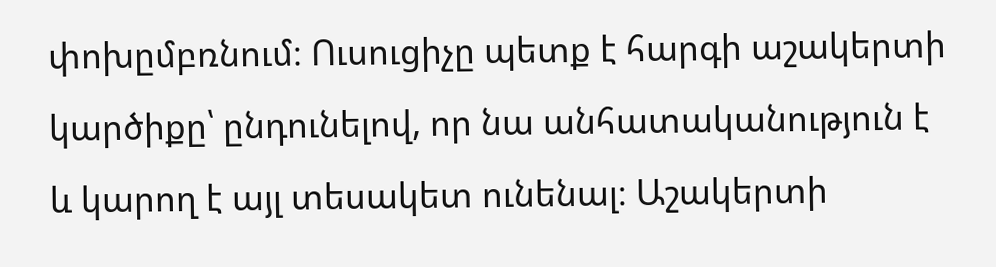փոխըմբռնում։ Ուսուցիչը պետք է հարգի աշակերտի կարծիքը՝ ընդունելով, որ նա անհատականություն է և կարող է այլ տեսակետ ունենալ։ Աշակերտի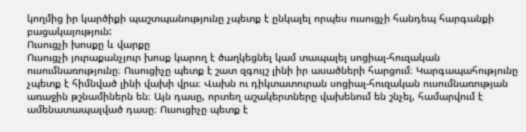կողմից իր կարծիքի պաշտպանությունը չպետք է ընկալել որպես ուսուցչի հանդեպ հարգանքի բացակայություն:
Ուսուցչի խոսքը և վարքը
Ուսուցչի յուրաքանչյուր խոսք կարող է ծաղկեցնել կամ տապալել սոցիալ-հուզական ուսումնառությունը։ Ուսուցիչը պետք է շատ զգույշ լինի իր ասածների հարցում։ Կարգապահությունը չպետք է հիմնված լինի վախի վրա։ Վախն ու դիկտատուրան սոցիալ-հուզական ուսումնառության առաջին թշնամիներն են։ Այն դասը, որտեղ աշակերտները վախենում են շնչել, համարվում է ամենատապալված դասը։ Ուսուցիչը պետք է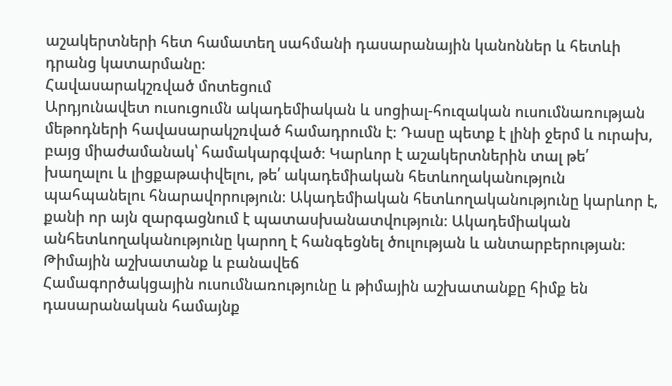աշակերտների հետ համատեղ սահմանի դասարանային կանոններ և հետևի դրանց կատարմանը։
Հավասարակշռված մոտեցում
Արդյունավետ ուսուցումն ակադեմիական և սոցիալ-հուզական ուսումնառության մեթոդների հավասարակշռված համադրումն է։ Դասը պետք է լինի ջերմ և ուրախ, բայց միաժամանակ՝ համակարգված։ Կարևոր է աշակերտներին տալ թե՛ խաղալու և լիցքաթափվելու, թե՛ ակադեմիական հետևողականություն պահպանելու հնարավորություն։ Ակադեմիական հետևողականությունը կարևոր է, քանի որ այն զարգացնում է պատասխանատվություն։ Ակադեմիական անհետևողականությունը կարող է հանգեցնել ծուլության և անտարբերության։
Թիմային աշխատանք և բանավեճ
Համագործակցային ուսումնառությունը և թիմային աշխատանքը հիմք են դասարանական համայնք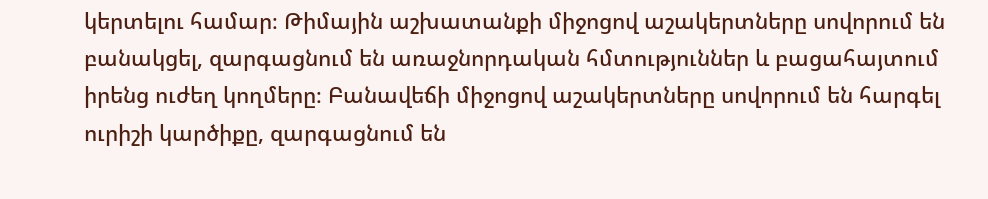կերտելու համար։ Թիմային աշխատանքի միջոցով աշակերտները սովորում են բանակցել, զարգացնում են առաջնորդական հմտություններ և բացահայտում իրենց ուժեղ կողմերը։ Բանավեճի միջոցով աշակերտները սովորում են հարգել ուրիշի կարծիքը, զարգացնում են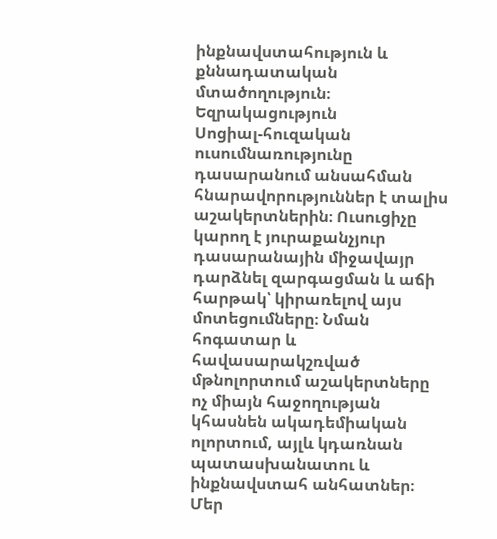ինքնավստահություն և քննադատական մտածողություն։
Եզրակացություն
Սոցիալ-հուզական ուսումնառությունը դասարանում անսահման հնարավորություններ է տալիս աշակերտներին։ Ուսուցիչը կարող է յուրաքանչյուր դասարանային միջավայր դարձնել զարգացման և աճի հարթակ՝ կիրառելով այս մոտեցումները։ Նման հոգատար և հավասարակշռված մթնոլորտում աշակերտները ոչ միայն հաջողության կհասնեն ակադեմիական ոլորտում, այլև կդառնան պատասխանատու և ինքնավստահ անհատներ։ Մեր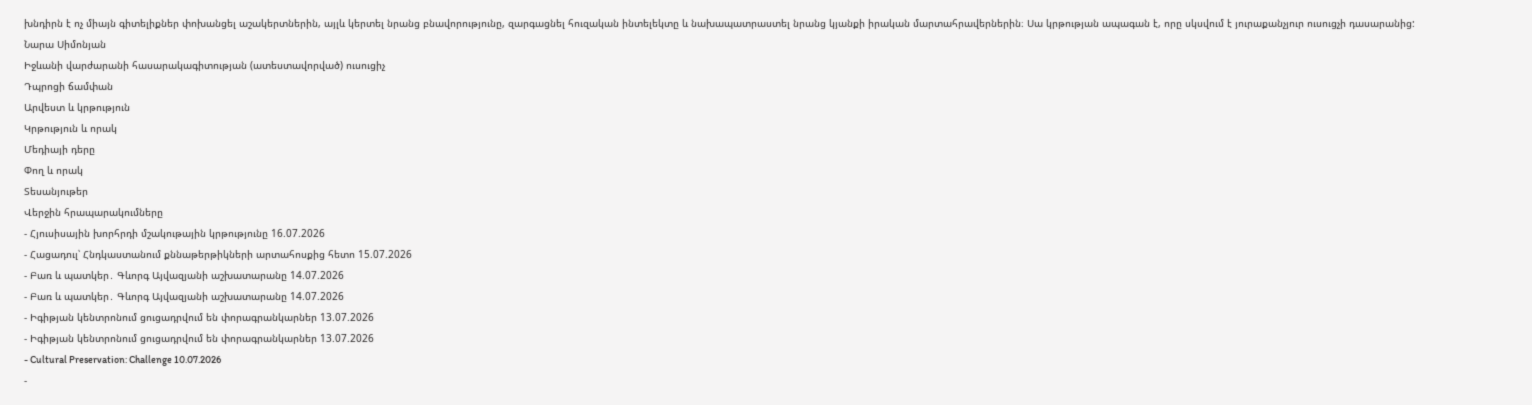խնդիրն է ոչ միայն գիտելիքներ փոխանցել աշակերտներին, այլև կերտել նրանց բնավորությունը, զարգացնել հուզական ինտելեկտը և նախապատրաստել նրանց կյանքի իրական մարտահրավերներին։ Սա կրթության ապագան է, որը սկսվում է յուրաքանչյուր ուսուցչի դասարանից:
Նարա Սիմոնյան
Իջևանի վարժարանի հասարակագիտության (ատեստավորված) ուսուցիչ
Դպրոցի ճամփան
Արվեստ և կրթություն
Կրթություն և որակ
Մեդիայի դերը
Փող և որակ
Տեսանյութեր
Վերջին հրապարակումները
- Հյուսիսային խորհրդի մշակութային կրթությունը 16.07.2026
- Հացադուլ՝ Հնդկաստանում քննաթերթիկների արտահոսքից հետո 15.07.2026
- Բառ և պատկեր․ Գևորգ Այվազյանի աշխատարանը 14.07.2026
- Բառ և պատկեր․ Գևորգ Այվազյանի աշխատարանը 14.07.2026
- Իգիթյան կենտրոնում ցուցադրվում են փորագրանկարներ 13.07.2026
- Իգիթյան կենտրոնում ցուցադրվում են փորագրանկարներ 13.07.2026
- Cultural Preservation: Challenge 10.07.2026
-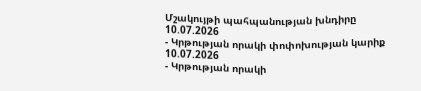Մշակույթի պահպանության խնդիրը 10.07.2026
- Կրթության որակի փոփոխության կարիք 10.07.2026
- Կրթության որակի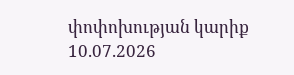փոփոխության կարիք 10.07.2026